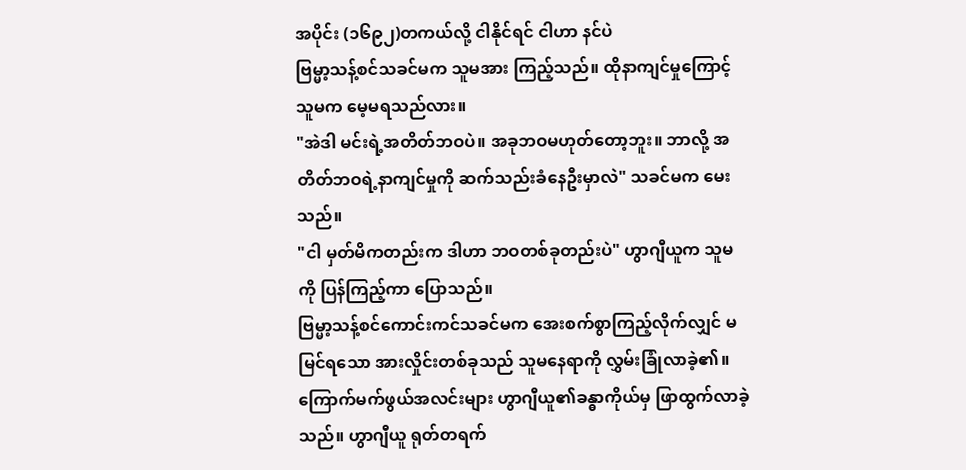အပိုင်း (၁၆၉၂)တကယ်လို့ ငါနိုင်ရင် ငါဟာ နင်ပဲ
ဗြမ္မာ့သန့်စင်သခင်မက သူမအား ကြည့်သည်။ ထိုနာကျင်မှုကြောင့် သူမက မေ့မရသည်လား။
"အဲဒါ မင်းရဲ့အတိတ်ဘဝပဲ။ အခုဘဝမဟုတ်တော့ဘူး။ ဘာလို့ အတိတ်ဘဝရဲ့နာကျင်မှုကို ဆက်သည်းခံနေဦးမှာလဲ" သခင်မက မေးသည်။
"ငါ မှတ်မိကတည်းက ဒါဟာ ဘဝတစ်ခုတည်းပဲ" ဟွာဂျီယူက သူမကို ပြန်ကြည့်ကာ ပြောသည်။
ဗြမ္မာ့သန့်စင်ကောင်းကင်သခင်မက အေးစက်စွာကြည့်လိုက်လျှင် မမြင်ရသော အားလှိုင်းတစ်ခုသည် သူမနေရာကို လွှမ်းခြုံလာခဲ့၏။ ကြောက်မက်ဖွယ်အလင်းများ ဟွာဂျီယူ၏ခန္ဓာကိုယ်မှ ဖြာထွက်လာခဲ့သည်။ ဟွာဂျီယူ ရုတ်တရက်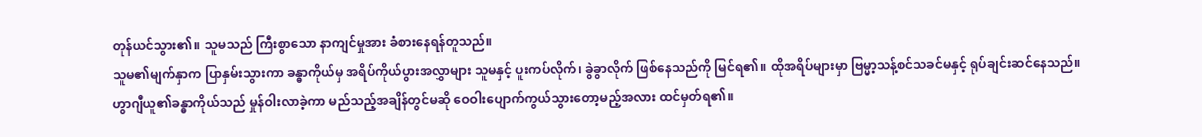တုန်ယင်သွား၏။ သူမသည် ကြီးစွာသော နာကျင်မှုအား ခံစားနေရန်တူသည်။
သူမ၏မျက်နှာက ပြာနှမ်းသွားကာ ခန္ဓာကိုယ်မှ အရိပ်ကိုယ်ပွားအလွှာများ သူမနှင့် ပူးကပ်လိုက်၊ ခွဲခွာလိုက် ဖြစ်နေသည်ကို မြင်ရ၏။ ထိုအရိပ်များမှာ ဗြမ္မာ့သန့်စင်သခင်မနှင့် ရုပ်ချင်းဆင်နေသည်။
ဟွာဂျီယူ၏ခန္ဓာကိုယ်သည် မှုန်ဝါးလာခဲ့ကာ မည်သည့်အချိန်တွင်မဆို ဝေဝါးပျောက်ကွယ်သွားတော့မည့်အလား ထင်မှတ်ရ၏။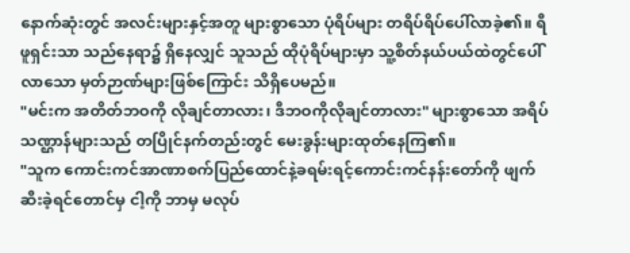နောက်ဆုံးတွင် အလင်းများနှင့်အတူ များစွာသော ပုံရိပ်များ တရိပ်ရိပ်ပေါ်လာခဲ့၏။ ရီဖူရှင်းသာ သည်နေရာ၌ ရှိနေလျှင် သူသည် ထိုပုံရိပ်များမှာ သူ့စိတ်နယ်ပယ်ထဲတွင်ပေါ်လာသော မှတ်ဉာဏ်များဖြစ်ကြောင်း သိရှိပေမည်။
"မင်းက အတိတ်ဘဝကို လိုချင်တာလား၊ ဒီဘဝကိုလိုချင်တာလား" များစွာသော အရိပ်သဏ္ဌာန်များသည် တပြိုင်နက်တည်းတွင် မေးခွန်းများထုတ်နေကြ၏။
"သူက ကောင်းကင်အာဏာစက်ပြည်ထောင်နဲ့ခရမ်းရင့်ကောင်းကင်နန်းတော်ကို ဖျက်ဆီးခဲ့ရင်တောင်မှ ငါ့ကို ဘာမှ မလုပ်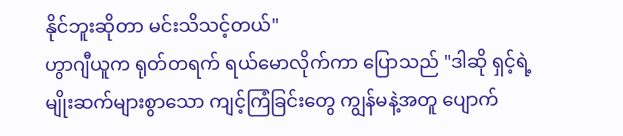နိုင်ဘူးဆိုတာ မင်းသိသင့်တယ်"
ဟွာဂျီယူက ရုတ်တရက် ရယ်မောလိုက်ကာ ပြောသည် "ဒါဆို ရှင့်ရဲ့ မျိုးဆက်များစွာသော ကျင့်ကြံခြင်းတွေ ကျွန်မနဲ့အတူ ပျောက်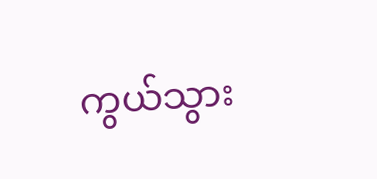ကွယ်သွား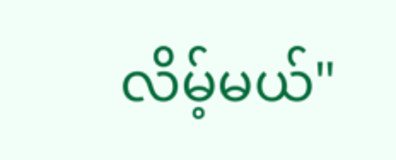လိမ့်မယ်"